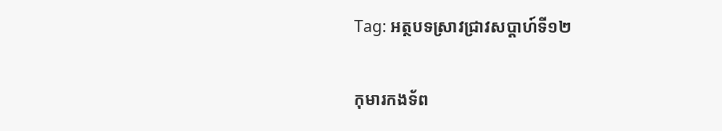Tag: អត្ថបទស្រាវជ្រាវសប្ដាហ៍ទី១២

កុមារកងទ័ព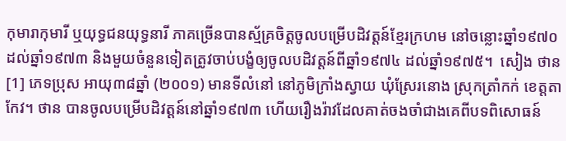កុមារាកុមារី ឬយុទ្ធជនយុទ្ធនារី ភាគច្រើនបានស្ម័គ្រចិត្តចូលបម្រើបដិវត្តន៍ខ្មែរក្រហម នៅចន្លោះឆ្នាំ១៩៧០ ដល់ឆ្នាំ១៩៧៣ និងមួយចំនួនទៀតត្រូវចាប់បង្ខំឲ្យចូលបដិវត្តន៍ពីឆ្នាំ១៩៧៤ ដល់ឆ្នាំ១៩៧៥។  សៀង ថាន[1] ភេទប្រុស អាយុ៣៨ឆ្នាំ (២០០១) មានទីលំនៅ នៅភូមិក្រាំងស្វាយ ឃុំស្រែរនោង ស្រុកត្រាំកក់ ខេត្តតាកែវ។ ថាន បានចូលបម្រើបដិវត្តន៍នៅឆ្នាំ១៩៧៣ ហើយរឿងរ៉ាវដែលគាត់ចងចាំជាងគេពីបទពិសោធន៍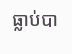ធ្លាប់បា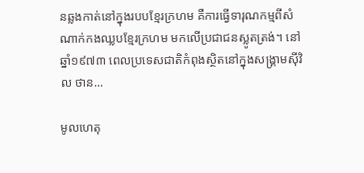នឆ្លងកាត់នៅក្នុងរបបខ្មែរក្រហម គឺការធ្វើទារុណកម្មពីសំណាក់កងឈ្លបខ្មែរក្រហម មកលើប្រជាជនស្លូតត្រង់។ នៅឆ្នាំ១៩៧៣ ពេលប្រទេសជាតិកំពុងស្ថិតនៅក្នុងសង្រ្គាមស៊ីវិល ថាន...

មូលហេតុ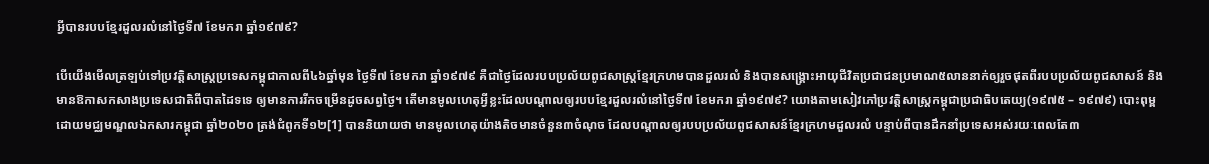អ្វីបានរបបខ្មែរដួលរលំនៅថ្ងៃទី៧ ខែមករា ឆ្នាំ១៩៧៩?

បើយើងមើលត្រឡប់ទៅប្រវត្តិសាស្ត្រប្រទេសកម្ពុជាកាលពី៤៦ឆ្នាំមុន ថ្ងៃទី៧ ខែមករា ឆ្នាំ១៩៧៩ គឺជាថ្ងៃដែលរបបប្រល័យពូជសាស្ត្រខ្មែរក្រហមបានដួលរលំ និងបានសង្គ្រោះអាយុជីវិតប្រជាជនប្រមាណ៥លាននាក់ឲ្យរួចផុតពីរបបប្រល័យពូជសាសន៍ និងមានឱកាសកសាងប្រទេសជាតិពីបាតដៃទទេ ឲ្យមានការរីកចម្រើនដូចសព្វថ្ងៃ។ តើមានមូលហេតុអ្វីខ្លះដែលបណ្តាលឲ្យរបបខ្មែរដួលរលំនៅថ្ងៃទី៧ ខែមករា ឆ្នាំ១៩៧៩? យោងតាមសៀវភៅប្រវត្តិសាស្ត្រកម្ពុជាប្រជាធិបតេយ្យ(១៩៧៥ – ១៩៧៩) បោះពុម្ពដោយមជ្ឈមណ្ឌលឯកសារកម្ពុជា ឆ្នាំ២០២០ ត្រង់ជំពូកទី១២[1] បាននិយាយថា មានមូលហេតុយ៉ាងតិចមានចំនួន៣ចំណុច ដែលបណ្តាលឲ្យរបបប្រល័យពូជសាសន៍ខ្មែរក្រហមដួលរលំ បន្ទាប់ពីបានដឹកនាំប្រទេសអស់រយៈពេលតែ៣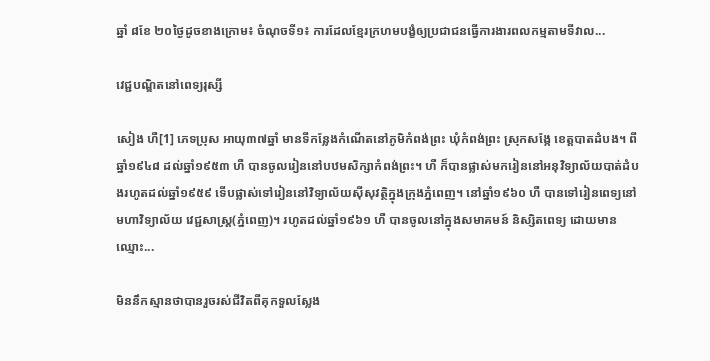ឆ្នាំ ៨ខែ ២០ថ្ងៃដូចខាងក្រោម៖ ចំណុចទី១៖ ការដែលខ្មែរក្រហមបង្ខំឲ្យប្រជាជនធ្វើការងារពលកម្មតាមទីវាល...

វេជ្ជបណ្ឌិតនៅពេទ្យរុស្សី

សៀង ហឺ[1] ភេទប្រុស អាយុ៣៧ឆ្នាំ មានទីកន្លែងកំណើតនៅភូមិកំពង់ព្រះ ឃុំកំពង់ព្រះ ស្រុកសង្កែ ខេត្តបាតដំបង។ ពីឆ្នាំ១៩៤៨ ដល់ឆ្នាំ១៩៥៣ ហឺ បានចូលរៀននៅបឋមសិក្សាកំពង់ព្រះ។ ហឺ ក៏បានផ្លាស់មករៀននៅអនុវិទ្យាល័យបាត់ដំបងរហូតដល់ឆ្នាំ១៩៥៩ ទើបផ្លាស់ទៅរៀននៅវិទ្យាល័យស៊ីសុវត្ថិក្នុងក្រុងភ្នំពេញ។ នៅឆ្នាំ១៩៦០ ហឺ បានទៅរៀនពេទ្យនៅ មហាវិទ្យាល័យ វេជ្ជសាស្រ្ត(ភ្នំពេញ)។ រហូតដល់ឆ្នាំ១៩៦១ ហឺ បានចូលនៅក្នុងសមាគមន៍ និស្សិតពេទ្យ ដោយមានឈ្មោះ...

មិននឹកស្មានថាបានរួចរស់ជីវិតពីគុកទួលស្លែង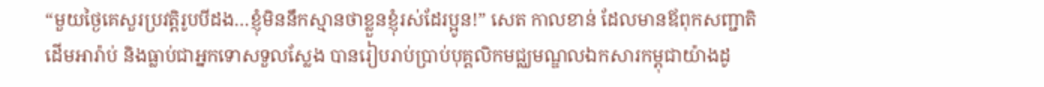“មួយថ្ងៃគេសួរប្រវត្តិរូបបីដង…ខ្ញុំមិននឹកស្មានថាខ្លួនខ្ញុំរស់ដែរប្អូន!” សេត កាលខាន់ ដែលមានឪពុកសញ្ជាតិដើមអារ៉ាប់ និងធ្លាប់ជាអ្នកទោសទួលស្លែង បានរៀបរាប់ប្រាប់បុគ្គលិកមជ្ឈមណ្ឌលឯកសារកម្ពុជាយ៉ាងដូ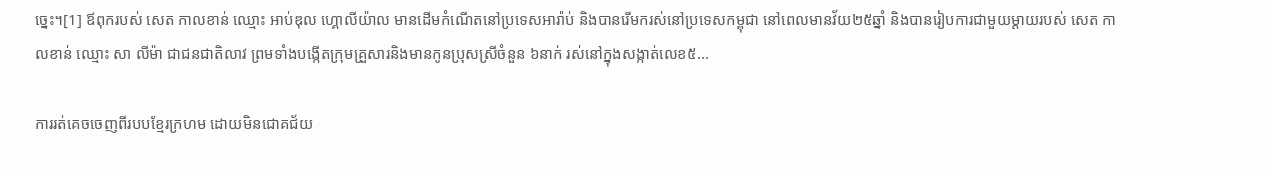ច្នេះ។[1] ឪពុករបស់ សេត កាលខាន់ ឈ្មោះ អាប់ឌុល ហ្គោលីយ៉ាល មានដើមកំណើតនៅប្រទេសអារ៉ាប់ និងបានរើមករស់នៅប្រទេសកម្ពុជា នៅពេលមានវ័យ២៥ឆ្នាំ និងបានរៀបការជាមួយម្តាយរបស់ សេត កាលខាន់ ឈ្មោះ សា លីម៉ា ជាជនជាតិលាវ ព្រមទាំងបង្កើតក្រុមគ្រួសារនិងមានកូនប្រុសស្រីចំនួន ៦នាក់ រស់នៅក្នុងសង្កាត់លេខ៥...

ការរត់គេចចេញពីរបបខ្មែរក្រហម ដោយមិនជោគជ័យ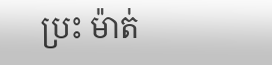ប្រះ ម៉ាត់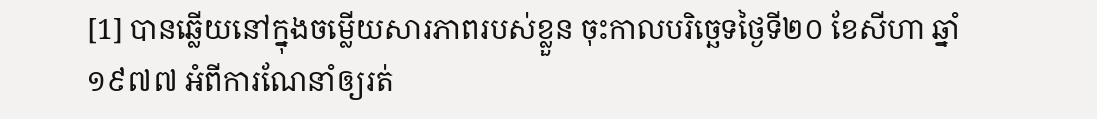[1] បានឆ្លើយនៅក្នុងចម្លើយសារភាពរបស់ខ្លួន ចុះកាលបរិច្ឆេទថ្ងៃទី២០ ខែសីហា ឆ្នាំ១៩៧៧ អំពីការណែនាំឲ្យរត់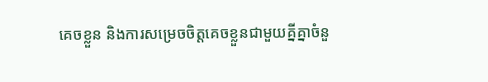គេចខ្លួន និងការសម្រេចចិត្តគេចខ្លួនជាមួយគ្នីគ្នាចំនួ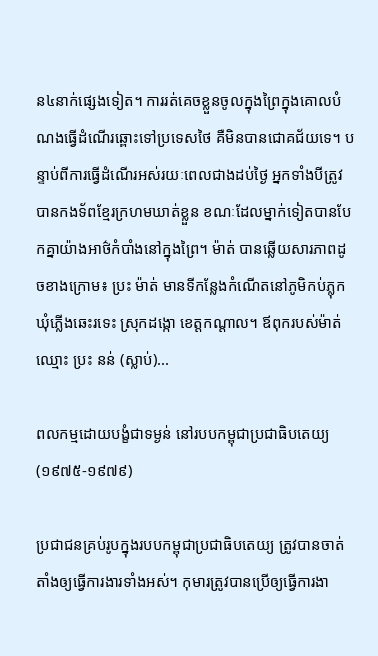ន៤នាក់ផ្សេងទៀត។ ការរត់គេចខ្លួនចូលក្នុងព្រៃក្នុងគោលបំណងធ្វើដំណើរឆ្ពោះទៅប្រទេសថៃ គឺមិនបានជោគជ័យទេ។ បន្ទាប់ពីការធ្វើដំណើរអស់រយៈពេលជាងដប់ថ្ងៃ អ្នកទាំងបីត្រូវបានកងទ័ពខ្មែរក្រហមឃាត់ខ្លួន ខណៈដែលម្នាក់ទៀតបានបែកគ្នាយ៉ាងអាថ៌កំបាំងនៅក្នុងព្រៃ។ ម៉ាត់ បានឆ្លើយសារភាពដូចខាងក្រោម៖ ប្រះ ម៉ាត់ មានទីកន្លែងកំណើតនៅភូមិកប់ភ្លុក ឃុំភ្លើងឆេះរទេះ ស្រុកដង្កោ ខេត្តកណ្តាល។ ឪពុករបស់ម៉ាត់ឈ្មោះ ប្រះ នន់ (ស្លាប់)...

ពលកម្មដោយបង្ខំជាទម្ងន់ នៅរបបកម្ពុជាប្រជាធិបតេយ្យ(១៩៧៥-១៩៧៩)

ប្រជាជនគ្រប់រូបក្នុងរបបកម្ពុជាប្រជាធិបតេយ្យ ត្រូវបានចាត់តាំងឲ្យធ្វើការងារទាំងអស់។ កុមារត្រូវបានប្រើឲ្យធ្វើការងា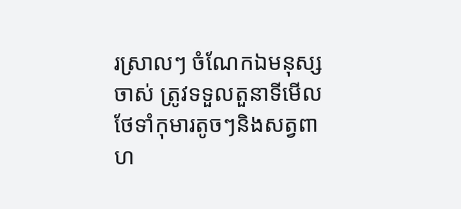រស្រាលៗ ចំណែកឯមនុស្សចាស់ ត្រូវទទួលតួនាទីមើលថែទាំកុមារតូចៗនិងសត្វពាហ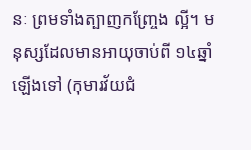នៈ ព្រមទាំងត្បាញកញ្ច្រែង ល្អី។ មនុស្សដែលមានអាយុចាប់ពី ១៤ឆ្នាំឡើងទៅ (កុមារវ័យជំ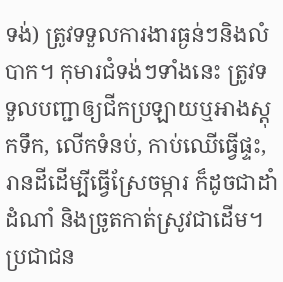ទង់) ត្រូវទទួលការងារធ្ងន់ៗនិងលំបាក។ កុមារជំទង់ៗទាំងនេះ ត្រូវទទួលបញ្ជាឲ្យជីកប្រឡាយឬអាងស្តុកទឹក, លើកទំនប់, កាប់ឈើធ្វើផ្ទះ, រានដីដើម្បីធ្វើស្រែចម្ការ ក៏ដូចជាដាំដំណាំ និងច្រូតកាត់ស្រូវជាដើម។ ប្រជាជន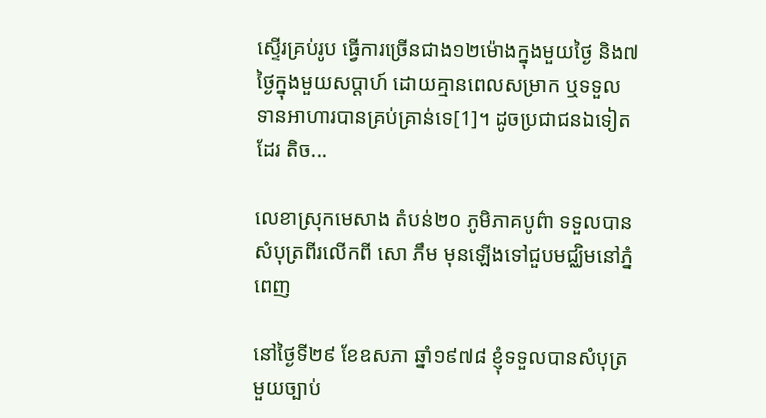ស្ទើរគ្រប់រូប ធ្វើការច្រើនជាង១២ម៉ោងក្នុងមួយថ្ងៃ និង៧ថ្ងៃក្នុងមួយសប្តាហ៍ ដោយគ្មានពេលសម្រាក ឬទទួលទានអាហារបានគ្រប់គ្រាន់ទេ[1]។ ដូចប្រជាជនឯទៀតដែរ តិច...

លេខាស្រុកមេសាង តំបន់២០ ភូមិភាគបូព៌ា ទទួលបានសំបុត្រពីរលើកពី សោ ភឹម មុនឡើងទៅជួបមជ្ឈិមនៅភ្នំពេញ

នៅថ្ងៃទី២៩ ខែឧសភា ឆ្នាំ១៩៧៨ ខ្ញុំទទួលបានសំបុត្រមួយច្បាប់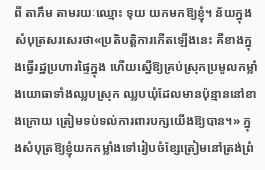ពី តាភឹម តាមរយៈឈ្មោះ ទុយ យកមកឱ្យខ្ញុំ។ ន័យក្នុងសំបុត្រសរសេរថា«ប្រតិបត្តិការកើតឡើងនេះ គឺខាងក្នុងធ្វើរដ្ឋប្រហារផ្ទៃក្នុង ហើយស្នើឱ្យគ្រប់ស្រុកប្រមូលកម្លាំងយោធាទាំងឈ្លបស្រុក ឈ្លបឃុំដែលមានប៉ុន្មាននៅខាងក្រោយ ត្រៀមទប់ទល់ការពារបក្សយើងឱ្យបាន។» ក្នុងសំបុត្រឱ្យខ្ញុំយកកម្លាំងទៅរៀបចំខ្សែត្រៀមនៅត្រង់ព្រំ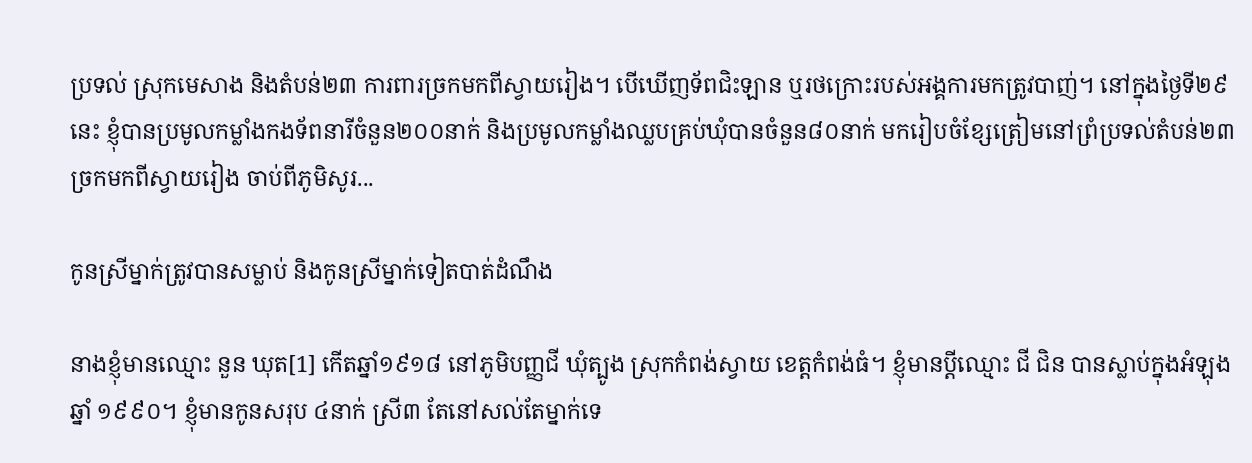ប្រទល់ ស្រុកមេសាង និងតំបន់២៣ ការពារច្រកមកពីស្វាយរៀង។ បើឃើញទ័ពជិះឡាន ឬរថក្រោះរបស់អង្គការមកត្រូវបាញ់។ នៅក្នុងថ្ងៃទី២៩នេះ ខ្ញុំបានប្រមូលកម្លាំងកងទ័ពនារីចំនួន២០០នាក់ និងប្រមូលកម្លាំងឈ្លបគ្រប់ឃុំបានចំនួន៨០នាក់ មករៀបចំខ្សែត្រៀមនៅព្រំប្រទល់តំបន់២៣ ច្រកមកពីស្វាយរៀង ចាប់ពីភូមិសូរ...

កូនស្រីម្នាក់ត្រូវបានសម្លាប់ និងកូនស្រីម្នាក់ទៀតបាត់ដំណឹង

នាងខ្ញុំមានឈ្មោះ នួន ឃុត[1] កើតឆ្នាំ១៩១៨ នៅភូមិបញ្ញជី ឃុំត្បូង ស្រុកកំពង់ស្វាយ ខេត្តកំពង់ធំ។ ខ្ញុំមានប្ដីឈ្មោះ ជី ជិន បានស្លាប់ក្នុងអំឡុងឆ្នាំ ១៩៩០។ ខ្ញុំមានកូនសរុប ៤នាក់ ស្រី៣ តែនៅសល់តែម្នាក់ទេ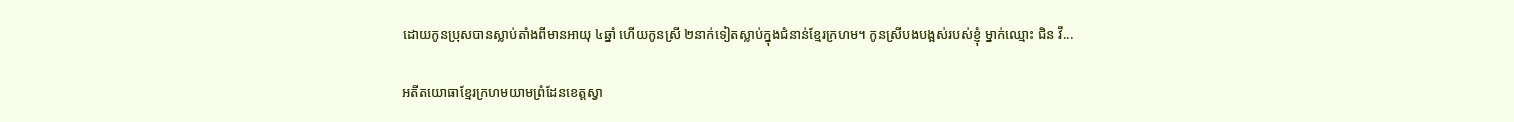ដោយកូនប្រុសបានស្លាប់តាំងពីមានអាយុ ៤ឆ្នាំ ហើយកូនស្រី ២នាក់ទៀតស្លាប់ក្នុងជំនាន់ខ្មែរក្រហម។ កូនស្រីបងបង្អស់របស់ខ្ញុំ ម្នាក់ឈ្មោះ ជិន វី...

អតីតយោធាខ្មែរក្រហមយាមព្រំដែនខេត្តស្វា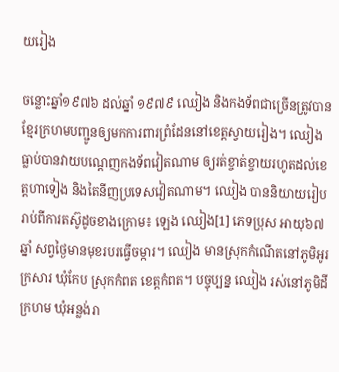យរៀង

ចន្លោះឆ្នាំ១៩៧៦ ដល់ឆ្នាំ ១៩៧៩ ឈៀង និងកងទ័ពជាច្រើនត្រូវបានខ្មែរក្រហមបញ្ជូនឲ្យមកការពារព្រំដែននៅខេត្តស្វាយរៀង។ ឈៀង ធ្លាប់បានវាយបណ្ដេញកងទ័ពវៀតណាម ឲ្យរត់ខ្ចាត់ខ្ចាយរហូតដល់ខេត្តហាទៀង និងតៃនីញប្រទេសវៀតណាម។ ឈៀង បាននិយាយរៀបរាប់ពីការតស៊ូដូចខាងក្រោម៖ ឡេង ឈៀង[1] ភេទប្រុស អាយុ៦៧ឆ្នាំ សព្វថ្ងៃមានមុខរបរធ្វើចម្ការ។ ឈៀង មានស្រុកកំណើតនៅភូមិអូរក្រសារ ឃុំកែប ស្រុកកំពត ខេត្តកំពត។ បច្ចុប្បន្ន ឈៀង រស់នៅភូមិដីក្រហម ឃុំអន្លង់រា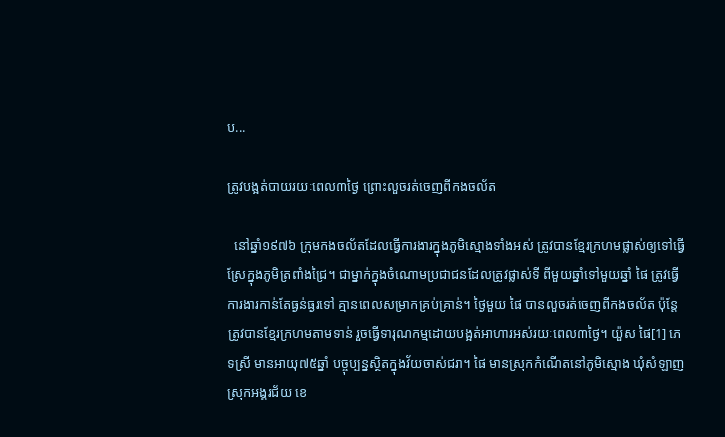ប...

ត្រូវបង្អត់បាយរយៈពេល៣ថ្ងៃ ព្រោះលួចរត់ចេញពីកងចល័ត

  នៅឆ្នាំ១៩៧៦ ក្រុមកងចល័តដែលធ្វើការងារក្នុងភូមិស្មោងទាំងអស់ ត្រូវបានខ្មែរក្រហមផ្លាស់ឲ្យទៅធ្វើស្រែក្នុងភូមិត្រពាំងជ្រៃ។ ជាម្នាក់ក្នុងចំណោមប្រជាជនដែលត្រូវផ្លាស់ទី ពីមួយឆ្នាំទៅមួយឆ្នាំ ផៃ ត្រូវធ្វើការងារកាន់តែធ្ងន់ធ្ងរទៅ គ្មានពេលសម្រាកគ្រប់គ្រាន់។ ថ្ងៃមួយ ផៃ បានលួចរត់ចេញពីកងចល័ត ប៉ុន្តែត្រូវបានខ្មែរក្រហមតាមទាន់ រួចធ្វើទារុណកម្មដោយបង្អត់អាហារអស់រយៈពេល៣ថ្ងៃ។ យ៉ួស ផៃ[1] ភេទស្រី មានអាយុ៧៥ឆ្នាំ បច្ចុប្បន្នស្ថិតក្នុងវ័យចាស់ជរា។ ផៃ មានស្រុកកំណើតនៅភូមិស្មោង ឃុំសំឡាញ  ស្រុកអង្គរជ័យ ខេ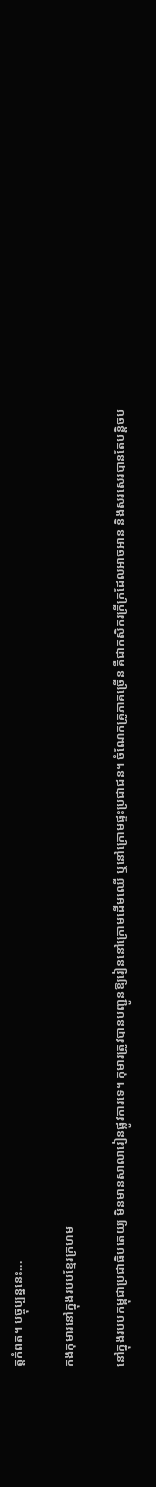ត្តកំពត។ បច្ចុប្បន្ននេះ...

កងកុមារនៅក្នុងរបបខ្មែរក្រហម

នៅក្នុងរបបកម្ពុជាប្រជាធិបតេយ្យ មិនមានសាលារៀនផ្លូវការទេ។ កុមារត្រូវបានបញ្ជូនឱ្យរៀននៅក្រោមដើមឈើ ឬនៅក្រោមផ្ទះប្រជាជន។ ចំណែកគ្រូភាគច្រើន គឺជាកសិករក្រីក្រដែលអាចអាន និងសរសេរបានតែបន្តិចប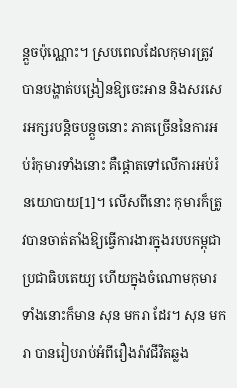ន្តួចប៉ុណ្ណោះ។ ស្របពេលដែលកុមារត្រូវបានបង្ហាត់បង្រៀនឱ្យចេះអាន និងសរសេរអក្សរបន្តិចបន្តួចនោះ ភាគច្រើននៃការអប់រំកុមារទាំងនោះ គឺផ្តោតទៅលើការអប់រំនយោបាយ[1]។ លើសពីនោះ កុមារក៏ត្រូវបានចាត់តាំងឱ្យធ្វើការងារក្នុងរបបកម្ពុជាប្រជាធិបតេយ្យ ហើយក្នុងចំណោមកុមារទាំងនោះក៏មាន សុន មករា ដែរ។ សុន មករា បានរៀបរាប់អំពីរឿងរ៉ាវជីវិតឆ្លង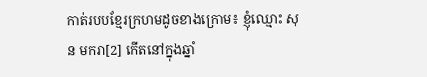កាត់របបខ្មែរក្រហមដូចខាងក្រោម៖ ខ្ញុំឈ្មោះ សុន មករា[2] កើតនៅក្នុងឆ្នាំ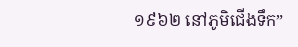១៩៦២ នៅភូមិជើងទឹក”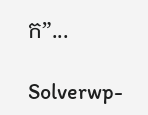ក”...

Solverwp-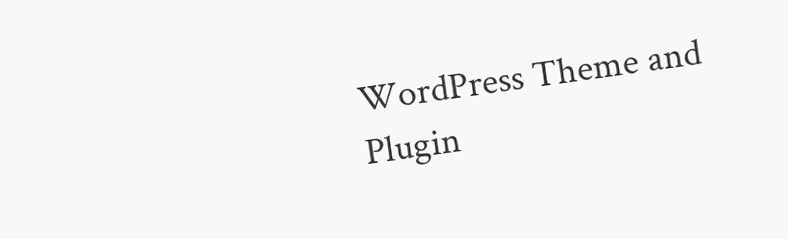WordPress Theme and Plugin